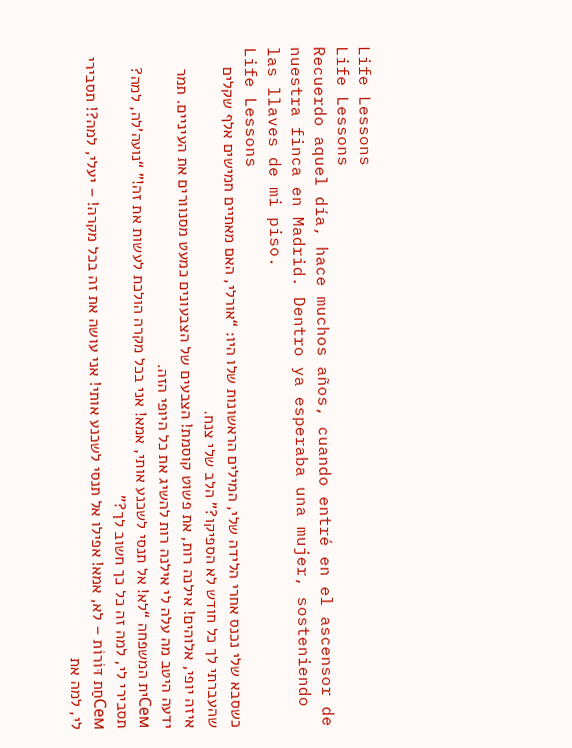Life Lessons
Life Lessons
Recuerdo aquel día, hace muchos años, cuando entré en el ascensor de nuestra finca en Madrid. Dentro ya esperaba una mujer, sosteniendo las llaves de mi piso.
Life Lessons
כשסבא שלי נכנס אחרי הלידה שלי, המילים הראשונות שלו היו: “אורלי, האם מאתיים חמישים אלף שקלים שהעברתי לך כל חודש לא הספיקו?” הלב שלי צנח.
איזה יופי, אלוהים! אילנה רות, את פשוט קוסמת! הצבעים של הצבעונים כמעט מסנוורים את העיניים. תמר ידעה היטב מה עלה לי אילנה רות להשיג את כל היופי הזה.
Семית המשפחה “לא! אל תנסי לשכנע אותי, אמא! אני בכל מקרה הולכת לעשות את זה!” “נועה’לה, למה? תסבירי לי, למה זה כל כך חשוב לך?”
Семחַת דּוֹרוֹת – לא, אמא! אפילו אל תנסי לשכנע אותי! אני עושה את זה בכל מקרה! – יעלי, למה?! תסבירי לי, למה את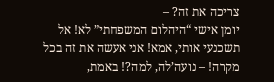צריכה את זה? –
יומן אישי “היהלום המשפחתי” לא! אל תשכנעי אותי, אמא! אני אעשה את זה בכל מקרה! – נועה’לה, למה?! באמת,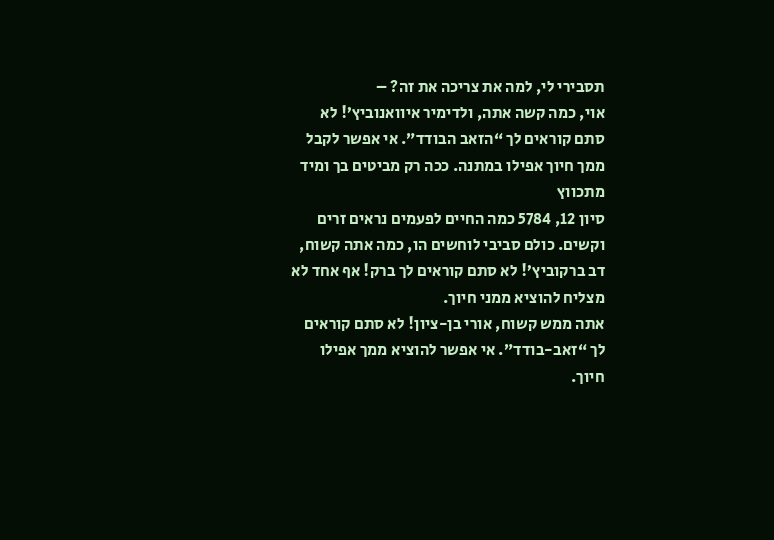תסבירי לי, למה את צריכה את זה? –
אוי, כמה קשה אתה, ולדימיר איוואנוביץ’! לא סתם קוראים לך “הזאב הבודד”. אי אפשר לקבל ממך חיוך אפילו במתנה. ככה רק מביטים בך ומיד מתכווץ
סיון 12, 5784 כמה החיים לפעמים נראים זרים וקשים. כולם סביבי לוחשים הו, כמה אתה קשוח, דב ברקוביץ’! לא סתם קוראים לך ברק! אף אחד לא מצליח להוציא ממני חיוך.
אתה ממש קשוח, אורי בן-ציון! לא סתם קוראים לך “זאב-בודד”. אי אפשר להוציא ממך אפילו חיוך.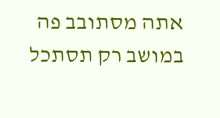אתה מסתובב פה במושב רק תסתכל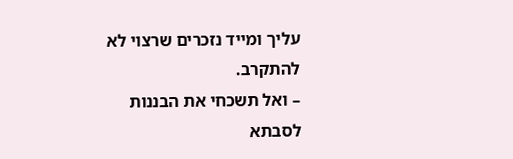עליך ומייד נזכרים שרצוי לא להתקרב.
– ואל תשכחי את הבננות לסבתא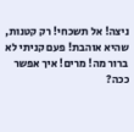ניצה! אל תשכחי! רק קטנות, שהיא אוהבת! פעם קניתי לא ברור מה! מרים! איך אפשר ככה?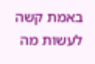באמת קשה לעשות מה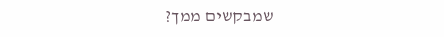שמבקשים ממך?